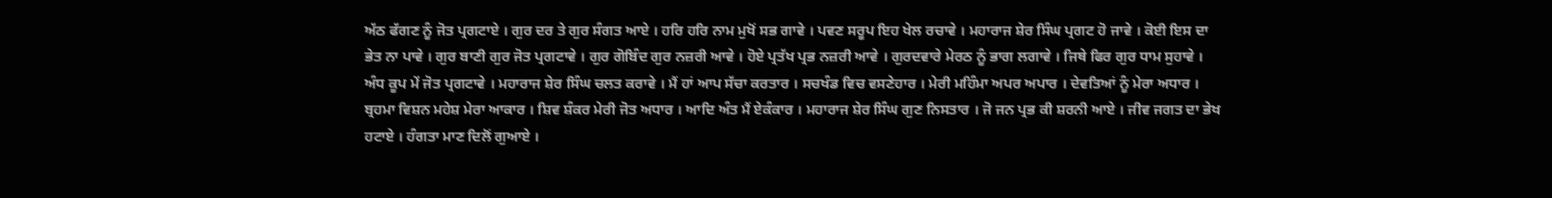ਅੱਠ ਫੱਗਣ ਨੂੰ ਜੋਤ ਪ੍ਰਗਟਾਏ । ਗੁਰ ਦਰ ਤੇ ਗੁਰ ਸੰਗਤ ਆਏ । ਹਰਿ ਹਰਿ ਨਾਮ ਮੁਖੋਂ ਸਭ ਗਾਵੇ । ਪਵਣ ਸਰੂਪ ਇਹ ਖੇਲ ਰਚਾਵੇ । ਮਹਾਰਾਜ ਸ਼ੇਰ ਸਿੰਘ ਪ੍ਰਗਟ ਹੋ ਜਾਵੇ । ਕੋਈ ਇਸ ਦਾ ਭੇਤ ਨਾ ਪਾਵੇ । ਗੁਰ ਬਾਣੀ ਗੁਰ ਜੋਤ ਪ੍ਰਗਟਾਵੇ । ਗੁਰ ਗੋਬਿੰਦ ਗੁਰ ਨਜ਼ਰੀ ਆਵੇ । ਹੋਏ ਪ੍ਰਤੱਖ ਪ੍ਰਭ ਨਜ਼ਰੀ ਆਵੇ । ਗੁਰਦਵਾਰੇ ਮੇਰਠ ਨੂੰ ਭਾਗ ਲਗਾਵੇ । ਜਿਥੇ ਫਿਰ ਗੁਰ ਧਾਮ ਸੁਹਾਵੇ । ਅੰਧ ਕੂਪ ਮੇਂ ਜੋਤ ਪ੍ਰਗਟਾਵੇ । ਮਹਾਰਾਜ ਸ਼ੇਰ ਸਿੰਘ ਚਲਤ ਕਰਾਵੇ । ਮੈਂ ਹਾਂ ਆਪ ਸੱਚਾ ਕਰਤਾਰ । ਸਚਖੰਡ ਵਿਚ ਵਸਣੇਹਾਰ । ਮੇਰੀ ਮਹਿੰਮਾ ਅਪਰ ਅਪਾਰ । ਦੇਵਤਿਆਂ ਨੂੰ ਮੇਰਾ ਅਧਾਰ । ਬ੍ਰਹਮਾ ਵਿਸ਼ਨ ਮਹੇਸ਼ ਮੇਰਾ ਆਕਾਰ । ਸ਼ਿਵ ਸ਼ੰਕਰ ਮੇਰੀ ਜੋਤ ਅਧਾਰ । ਆਦਿ ਅੰਤ ਮੈਂ ਏਕੰਕਾਰ । ਮਹਾਰਾਜ ਸ਼ੇਰ ਸਿੰਘ ਗੁਣ ਨਿਸਤਾਰ । ਜੋ ਜਨ ਪ੍ਰਭ ਕੀ ਸ਼ਰਨੀ ਆਏ । ਜੀਵ ਜਗਤ ਦਾ ਭੇਖ ਹਟਾਏ । ਹੰਗਤਾ ਮਾਣ ਦਿਲੋਂ ਗੁਆਏ ।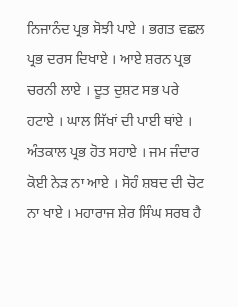ਨਿਜਾਨੰਦ ਪ੍ਰਭ ਸੋਝੀ ਪਾਏ । ਭਗਤ ਵਛਲ ਪ੍ਰਭ ਦਰਸ ਦਿਖਾਏ । ਆਏ ਸ਼ਰਨ ਪ੍ਰਭ ਚਰਨੀ ਲਾਏ । ਦੂਤ ਦੁਸ਼ਟ ਸਭ ਪਰੇ ਹਟਾਏ । ਘਾਲ ਸਿੱਖਾਂ ਦੀ ਪਾਈ ਥਾਂਏ । ਅੰਤਕਾਲ ਪ੍ਰਭ ਹੋਤ ਸਹਾਏ । ਜਮ ਜੰਦਾਰ ਕੋਈ ਨੇੜ ਨਾ ਆਏ । ਸੋਹੰ ਸ਼ਬਦ ਦੀ ਚੋਟ ਨਾ ਖਾਏ । ਮਹਾਰਾਜ ਸ਼ੇਰ ਸਿੰਘ ਸਰਬ ਹੈ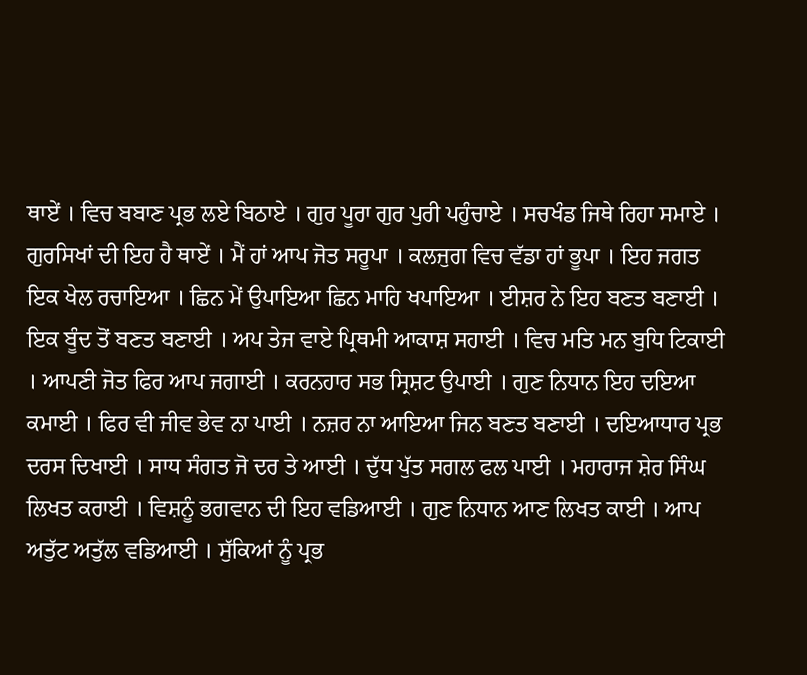ਥਾਏਂ । ਵਿਚ ਬਬਾਣ ਪ੍ਰਭ ਲਏ ਬਿਠਾਏ । ਗੁਰ ਪੂਰਾ ਗੁਰ ਪੁਰੀ ਪਹੁੰਚਾਏ । ਸਚਖੰਡ ਜਿਥੇ ਰਿਹਾ ਸਮਾਏ । ਗੁਰਸਿਖਾਂ ਦੀ ਇਹ ਹੈ ਥਾਏਂ । ਮੈਂ ਹਾਂ ਆਪ ਜੋਤ ਸਰੂਪਾ । ਕਲਜੁਗ ਵਿਚ ਵੱਡਾ ਹਾਂ ਭੂਪਾ । ਇਹ ਜਗਤ ਇਕ ਖੇਲ ਰਚਾਇਆ । ਛਿਨ ਮੇਂ ਉਪਾਇਆ ਛਿਨ ਮਾਹਿ ਖਪਾਇਆ । ਈਸ਼ਰ ਨੇ ਇਹ ਬਣਤ ਬਣਾਈ । ਇਕ ਬੂੰਦ ਤੋਂ ਬਣਤ ਬਣਾਈ । ਅਪ ਤੇਜ ਵਾਏ ਪ੍ਰਿਥਮੀ ਆਕਾਸ਼ ਸਹਾਈ । ਵਿਚ ਮਤਿ ਮਨ ਬੁਧਿ ਟਿਕਾਈ । ਆਪਣੀ ਜੋਤ ਫਿਰ ਆਪ ਜਗਾਈ । ਕਰਨਹਾਰ ਸਭ ਸ੍ਰਿਸ਼ਟ ਉਪਾਈ । ਗੁਣ ਨਿਧਾਨ ਇਹ ਦਇਆ ਕਮਾਈ । ਫਿਰ ਵੀ ਜੀਵ ਭੇਵ ਨਾ ਪਾਈ । ਨਜ਼ਰ ਨਾ ਆਇਆ ਜਿਨ ਬਣਤ ਬਣਾਈ । ਦਇਆਧਾਰ ਪ੍ਰਭ ਦਰਸ ਦਿਖਾਈ । ਸਾਧ ਸੰਗਤ ਜੋ ਦਰ ਤੇ ਆਈ । ਦੁੱਧ ਪੁੱਤ ਸਗਲ ਫਲ ਪਾਈ । ਮਹਾਰਾਜ ਸ਼ੇਰ ਸਿੰਘ ਲਿਖਤ ਕਰਾਈ । ਵਿਸ਼ਨੂੰ ਭਗਵਾਨ ਦੀ ਇਹ ਵਡਿਆਈ । ਗੁਣ ਨਿਧਾਨ ਆਣ ਲਿਖਤ ਕਾਈ । ਆਪ ਅਤੁੱਟ ਅਤੁੱਲ ਵਡਿਆਈ । ਸੁੱਕਿਆਂ ਨੂੰ ਪ੍ਰਭ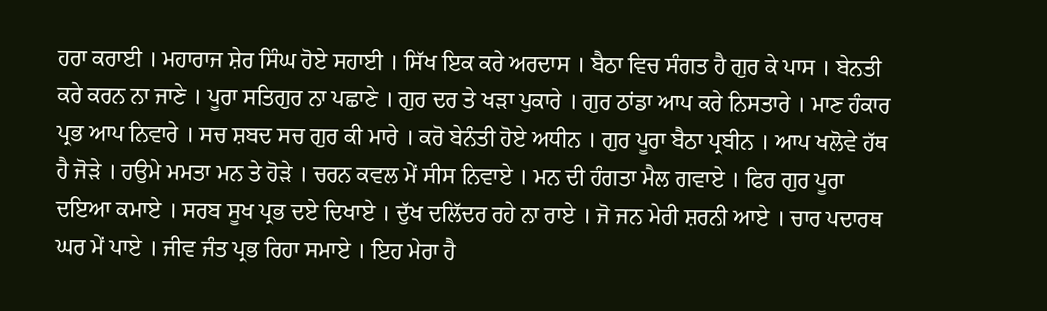ਹਰਾ ਕਰਾਈ । ਮਹਾਰਾਜ ਸ਼ੇਰ ਸਿੰਘ ਹੋਏ ਸਹਾਈ । ਸਿੱਖ ਇਕ ਕਰੇ ਅਰਦਾਸ । ਬੈਠਾ ਵਿਚ ਸੰਗਤ ਹੈ ਗੁਰ ਕੇ ਪਾਸ । ਬੇਨਤੀ ਕਰੇ ਕਰਨ ਨਾ ਜਾਣੇ । ਪੂਰਾ ਸਤਿਗੁਰ ਨਾ ਪਛਾਣੇ । ਗੁਰ ਦਰ ਤੇ ਖੜਾ ਪੁਕਾਰੇ । ਗੁਰ ਠਾਂਡਾ ਆਪ ਕਰੇ ਨਿਸਤਾਰੇ । ਮਾਣ ਹੰਕਾਰ ਪ੍ਰਭ ਆਪ ਨਿਵਾਰੇ । ਸਚ ਸ਼ਬਦ ਸਚ ਗੁਰ ਕੀ ਮਾਰੇ । ਕਰੋ ਬੇਨੰਤੀ ਹੋਏ ਅਧੀਨ । ਗੁਰ ਪੂਰਾ ਬੈਠਾ ਪ੍ਰਬੀਨ । ਆਪ ਖਲੋਵੇ ਹੱਥ ਹੈ ਜੋੜੇ । ਹਉਮੇ ਮਮਤਾ ਮਨ ਤੇ ਹੋੜੇ । ਚਰਨ ਕਵਲ ਮੇਂ ਸੀਸ ਨਿਵਾਏ । ਮਨ ਦੀ ਹੰਗਤਾ ਮੈਲ ਗਵਾਏ । ਫਿਰ ਗੁਰ ਪੂਰਾ ਦਇਆ ਕਮਾਏ । ਸਰਬ ਸੂਖ ਪ੍ਰਭ ਦਏ ਦਿਖਾਏ । ਦੁੱਖ ਦਲਿੱਦਰ ਰਹੇ ਨਾ ਰਾਏ । ਜੋ ਜਨ ਮੇਰੀ ਸ਼ਰਨੀ ਆਏ । ਚਾਰ ਪਦਾਰਥ ਘਰ ਮੇਂ ਪਾਏ । ਜੀਵ ਜੰਤ ਪ੍ਰਭ ਰਿਹਾ ਸਮਾਏ । ਇਹ ਮੇਰਾ ਹੈ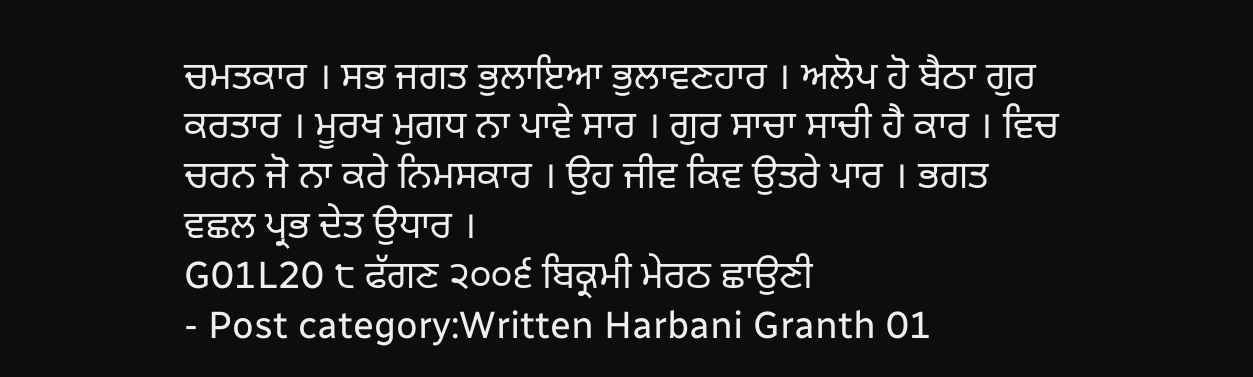ਚਮਤਕਾਰ । ਸਭ ਜਗਤ ਭੁਲਾਇਆ ਭੁਲਾਵਣਹਾਰ । ਅਲੋਪ ਹੋ ਬੈਠਾ ਗੁਰ ਕਰਤਾਰ । ਮੂਰਖ ਮੁਗਧ ਨਾ ਪਾਵੇ ਸਾਰ । ਗੁਰ ਸਾਚਾ ਸਾਚੀ ਹੈ ਕਾਰ । ਵਿਚ ਚਰਨ ਜੋ ਨਾ ਕਰੇ ਨਿਮਸਕਾਰ । ਉਹ ਜੀਵ ਕਿਵ ਉਤਰੇ ਪਾਰ । ਭਗਤ ਵਛਲ ਪ੍ਰਭ ਦੇਤ ਉਧਾਰ ।
G01L20 ੮ ਫੱਗਣ ੨੦੦੬ ਬਿਕ੍ਰਮੀ ਮੇਰਠ ਛਾਉਣੀ
- Post category:Written Harbani Granth 01